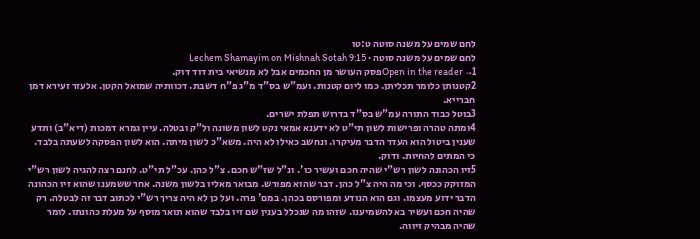לחם שמים על משנה סוטה ט:טו
לחם שמים על משנה סוטה · Lechem Shamayim on Mishnah Sotah 9:15
Open in the reader →1פסק העושר מן החכמים אבל לא מנשיאי בית דוד דוק.
2קטנותן כלומר תכליתן. כמו ליום קטנות. ועמ"ש בס"ד מ"ג פ"ח דשבת. דכוותיה שמואל הקטן. אלעזר זעירא דמן חברייא.
3בוטל כבוד התורה עמ"ש בס"ד בדרוש תפלת ישרים.
4ומתה טהרה ופרישות לשון תי"ט לא ידענא אמאי נקט לשון משונה ול"ק ובטלה. עיין גמרא דמכות (דיא"ב) ותדע שענין ביטול הוא העדר הדבר מעיקרו. ונחשב כאילו לא היה. משא"כ לשון מיתה. הוא לשון הפסקה לשעתה בלבד. כי המתים להחיות. ודוק.
5זיו הכהונה לשון רש"י שהיה חכם ועשיר כו'. ונ"ל שז"ש חכם. צ"ל כהן. עכ"ל תי"ט. לחנם רצה להגיה לשון רש"י המזוקק ככסף. וכי מה היה צ"ל כהן. דבר שהוא מפורש. מבואר מאליו בלשון משנה. אחר ששמענו שהוא זיו הכהונה הדבר ידוע מעצמו. וגם הוא הנודע ומפורסם בכהן. במם' פרה. ועל כן לא היה צריך רש"י לכתוב דבר זה לבטלה. רק שהיה חכם ועשיר בא להשמיענו. שזהו מה שנכלל בענין שם זיו בלבד שהוא תואר מוסף על מעלת כהונתו. לומר שהיה מבהיק זיווה.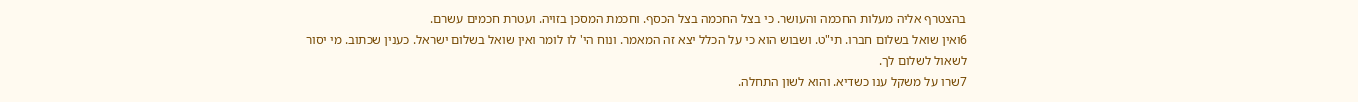בהצטרף אליה מעלות החכמה והעושר. כי בצל החכמה בצל הכסף. וחכמת המסכן בזויה. ועטרת חכמים עשרם.
6ואין שואל בשלום חברו. תי"ט. ושבוש הוא כי על הכלל יצא זה המאמר. ונוח הי' לו לומר ואין שואל בשלום ישראל. כענין שכתוב. מי יסור לשאול לשלום לך.
7שרו על משקל ענו כשדיא. והוא לשון התחלה.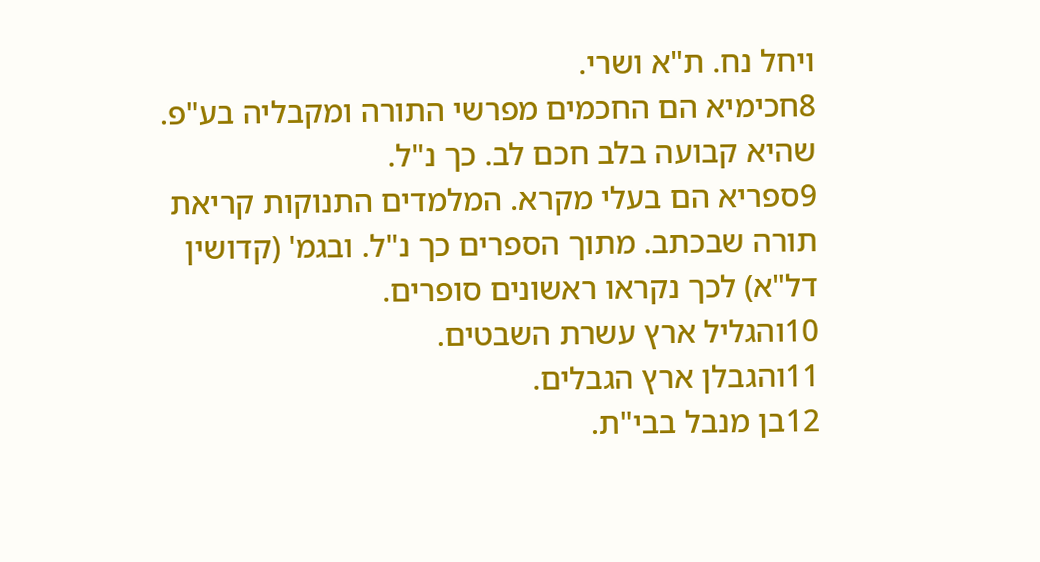ויחל נח. ת"א ושרי.
8חכימיא הם החכמים מפרשי התורה ומקבליה בע"פ. שהיא קבועה בלב חכם לב. כך נ"ל.
9ספריא הם בעלי מקרא. המלמדים התנוקות קריאת תורה שבכתב. מתוך הספרים כך נ"ל. ובגמ' (קדושין דל"א) לכך נקראו ראשונים סופרים.
10והגליל ארץ עשרת השבטים.
11והגבלן ארץ הגבלים.
12בן מנבל בבי"ת.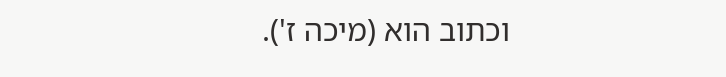וכתוב הוא (מיכה ז').